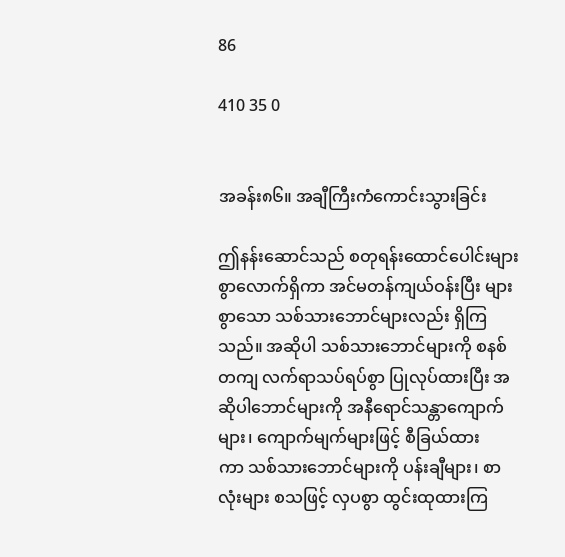86

410 35 0


အခန်း၈၆။ အချီကြီးကံကောင်းသွားခြင်း

ဤနန်းဆောင်သည် စတုရန်းထောင်ပေါင်းများစွာလောက်ရှိကာ အင်မတန်ကျယ်ဝန်းပြီး များစွာသော သစ်သားဘောင်များလည်း ရှိကြသည်။ အဆိုပါ သစ်သားဘောင်များကို စနစ်တကျ လက်ရာသပ်ရပ်စွာ ပြုလုပ်ထားပြီး အဆိုပါဘောင်များကို အနီရောင်သန္တာကျောက်များ၊ ကျောက်မျက်များဖြင့် စီခြယ်ထားကာ ‌သစ်သားဘောင်များကို ပန်းချီများ၊ စာလုံးများ စသဖြင့် လှပစွာ ထွင်းထုထားကြ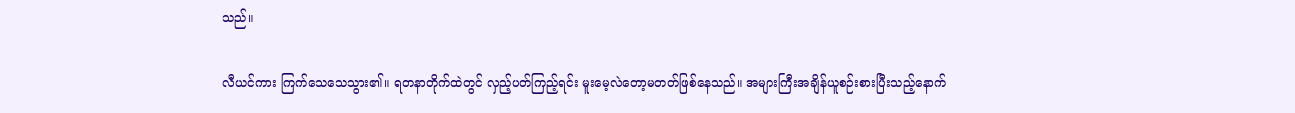သည်။

လီယင်ကား ကြက်သေသေသွား၏။ ရတနာတိုက်ထဲတွင် လှည့်ပတ်ကြည့်ရင်း မူးမေ့လဲတော့မတတ်ဖြစ်နေသည်။ အများကြီးအချိန်ယူစဉ်းစားပြီးသည့်နောက်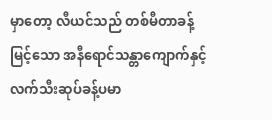မှာတော့ လီယင်သည် တစ်မီတာခန့်မြင့်သော အနီရောင်သန္တာကျောက်နှင့် လက်သီးဆုပ်ခန့်ပမာ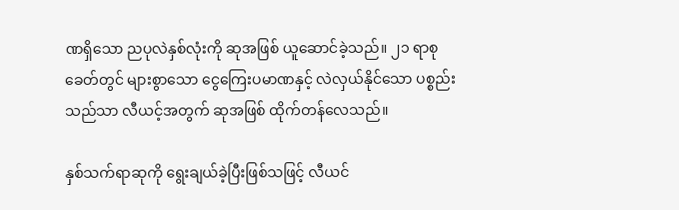ဏရှိသော ညပုလဲနှစ်လုံးကို ဆုအဖြစ် ယူဆောင်ခဲ့သည်။ ၂၁ ရာစုခေတ်တွင် များစွာသော ငွေကြေးပမာဏနှင့် လဲလှယ်နိုင်သော ပစ္စည်းသည်သာ လီယင့်အတွက် ဆုအဖြစ် ထိုက်တန်လေသည်။

နှစ်သက်ရာဆုကို ရွေးချယ်ခဲ့ပြီးဖြစ်သဖြင့် လီယင်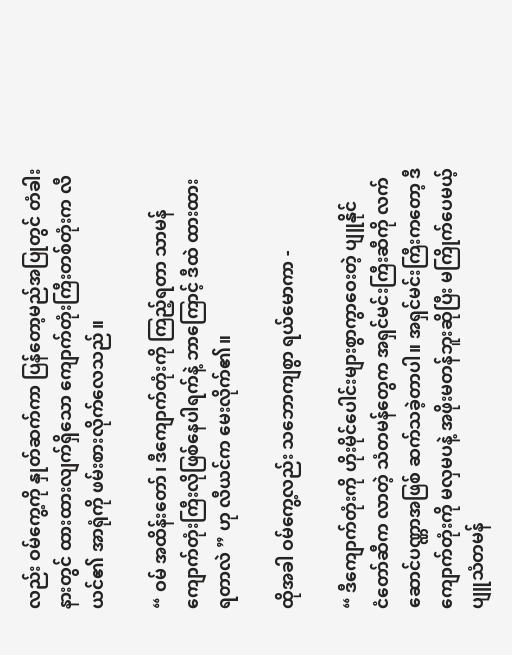လည်း ဝမ်ကွေ့ကို နှုတ်ဆက်ကာ ပြန်တော့မည်အပြုတွင် တံခါးနားတွင် ထားထားလျက်ရှိသော ကျောက်တုံးကြီးတစ်တုံးက လီယင်၏ အာရုံကို ဖမ်းစားလိုက်လေသည်။

“ ဝမ် အထိန်းတော်၊ ဒီကျောက်တုံးကို ကြည့်ရတာ သာမန်ကျောက်တုံးကြီးလိုဖြစ်နေပါရက်နဲ့ ဘာကြောင့် ဒီထဲ ထားထားရတာလဲ ” ဟု လီယင်က မေးလိုက်၏။

ထိုအခါ ဝမ်ကွေ့လည်း သဘောကျစွာ ရယ်မောကာ -

“ ဒီကျောက်တုံးကို ဟိုးမိုင်ပေါင်းများစွာကွာဝေးတဲ့ ပျူနိုင်ငံ‌တော်ဆီက လာတဲ့ သံတမန်တွေက အရှင်မင်းကြီးဆီကို လက်ဆောင်ပဏ္ဏာအဖြစ် ဆက်သခဲ့တာပါ။ အရှင်မင်းကြီးကတော့ ဒီကျောက်တုံးကို မလှမပနဲ့ အဖိုးမတန်ဘူးဆိုပြီး မကြိုက်ပေမယ့် ပျူသံတမန်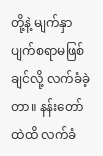တို့နဲ့ မျက်နှာပျက်စရာမဖြစ်ချင်လို့ လက်ခံခဲ့တာ။ နန်းတော်ထဲထိ လက်ခံ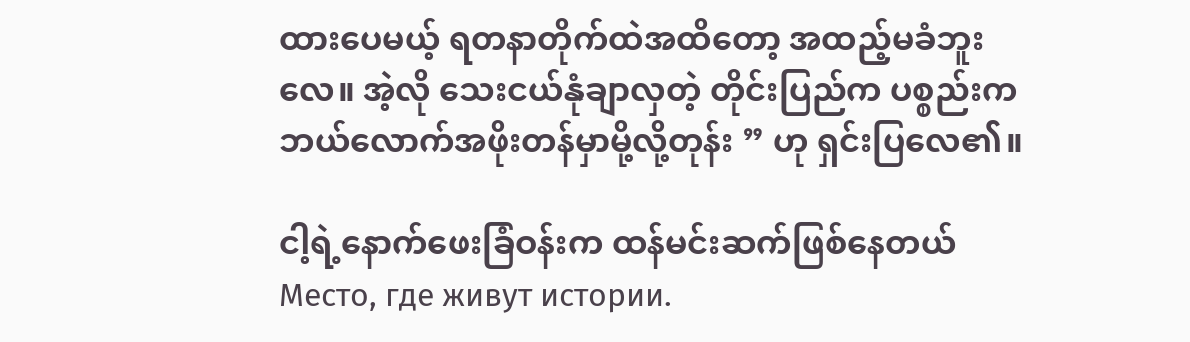ထားပေမယ့် ရတနာတိုက်ထဲအထိတော့ အထည့်မခံဘူးလေ။ အဲ့လို သေးငယ်နုံချာလှတဲ့ တိုင်းပြည်က ပစ္စည်းက ဘယ်လောက်အဖိုးတန်မှာမို့လို့တုန်း ” ဟု ရှင်းပြလေ၏။

ငါ့ရဲ့နောက်ဖေးခြံဝန်းက ထန်မင်းဆက်ဖြစ်နေတယ်Место, где живут истории.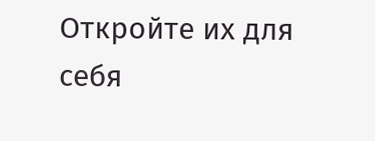Откройте их для себя